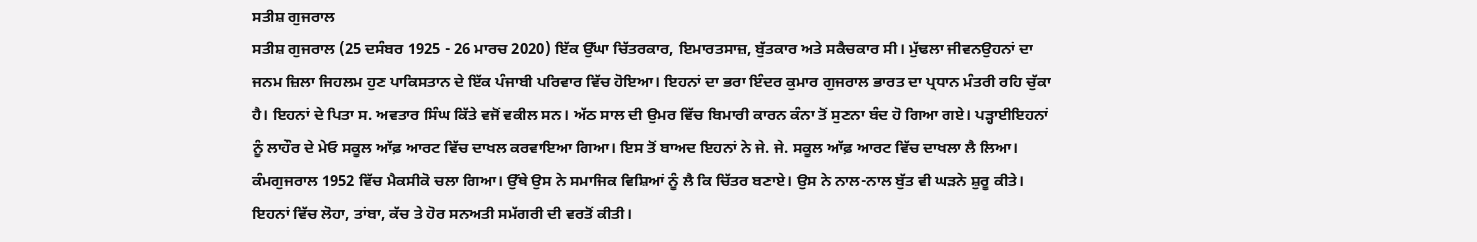ਸਤੀਸ਼ ਗੁਜਰਾਲ
ਸਤੀਸ਼ ਗੁਜਰਾਲ (25 ਦਸੰਬਰ 1925 - 26 ਮਾਰਚ 2020) ਇੱਕ ਉੱਘਾ ਚਿੱਤਰਕਾਰ, ਇਮਾਰਤਸਾਜ਼, ਬੁੱਤਕਾਰ ਅਤੇ ਸਕੈਚਕਾਰ ਸੀ। ਮੁੱਢਲਾ ਜੀਵਨਉਹਨਾਂ ਦਾ ਜਨਮ ਜ਼ਿਲਾ ਜਿਹਲਮ ਹੁਣ ਪਾਕਿਸਤਾਨ ਦੇ ਇੱਕ ਪੰਜਾਬੀ ਪਰਿਵਾਰ ਵਿੱਚ ਹੋਇਆ। ਇਹਨਾਂ ਦਾ ਭਰਾ ਇੰਦਰ ਕੁਮਾਰ ਗੁਜਰਾਲ ਭਾਰਤ ਦਾ ਪ੍ਰਧਾਨ ਮੰਤਰੀ ਰਹਿ ਚੁੱਕਾ ਹੈ। ਇਹਨਾਂ ਦੇ ਪਿਤਾ ਸ. ਅਵਤਾਰ ਸਿੰਘ ਕਿੱਤੇ ਵਜੋਂ ਵਕੀਲ ਸਨ। ਅੱਠ ਸਾਲ ਦੀ ਉਮਰ ਵਿੱਚ ਬਿਮਾਰੀ ਕਾਰਨ ਕੰਨਾ ਤੋਂ ਸੁਣਨਾ ਬੰਦ ਹੋ ਗਿਆ ਗਏ। ਪੜ੍ਹਾਈਇਹਨਾਂ ਨੂੰ ਲਾਹੌਰ ਦੇ ਮੇਓ ਸਕੂਲ ਆੱਫ਼ ਆਰਟ ਵਿੱਚ ਦਾਖਲ ਕਰਵਾਇਆ ਗਿਆ। ਇਸ ਤੋਂ ਬਾਅਦ ਇਹਨਾਂ ਨੇ ਜੇ. ਜੇ. ਸਕੂਲ ਆੱਫ਼ ਆਰਟ ਵਿੱਚ ਦਾਖਲਾ ਲੈ ਲਿਆ। ਕੰਮਗੁਜਰਾਲ 1952 ਵਿੱਚ ਮੈਕਸੀਕੋ ਚਲਾ ਗਿਆ। ਉੱਥੇ ਉਸ ਨੇ ਸਮਾਜਿਕ ਵਿਸ਼ਿਆਂ ਨੂੰ ਲੈ ਕਿ ਚਿੱਤਰ ਬਣਾਏ। ਉਸ ਨੇ ਨਾਲ-ਨਾਲ ਬੁੱਤ ਵੀ ਘੜਨੇ ਸ਼ੁਰੂ ਕੀਤੇ। ਇਹਨਾਂ ਵਿੱਚ ਲੋਹਾ, ਤਾਂਬਾ, ਕੱਚ ਤੇ ਹੋਰ ਸਨਅਤੀ ਸਮੱਗਰੀ ਦੀ ਵਰਤੋਂ ਕੀਤੀ।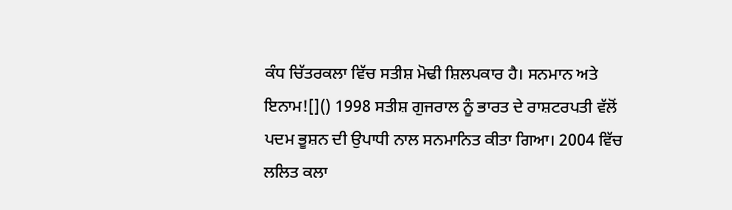ਕੰਧ ਚਿੱਤਰਕਲਾ ਵਿੱਚ ਸਤੀਸ਼ ਮੋਢੀ ਸ਼ਿਲਪਕਾਰ ਹੈ। ਸਨਮਾਨ ਅਤੇ ਇਨਾਮ![]() 1998 ਸਤੀਸ਼ ਗੁਜਰਾਲ ਨੂੰ ਭਾਰਤ ਦੇ ਰਾਸ਼ਟਰਪਤੀ ਵੱਲੋਂ ਪਦਮ ਭੂਸ਼ਨ ਦੀ ਉਪਾਧੀ ਨਾਲ ਸਨਮਾਨਿਤ ਕੀਤਾ ਗਿਆ। 2004 ਵਿੱਚ ਲਲਿਤ ਕਲਾ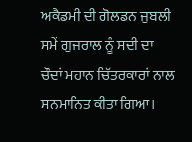ਅਕੈਡਮੀ ਦੀ ਗੋਲਡਨ ਜੁਬਲੀ ਸਮੇਂ ਗੁਜਰਾਲ ਨੂੰ ਸਦੀ ਦਾ ਚੌਦਾਂ ਮਹਾਨ ਚਿੱਤਰਕਾਰਾਂ ਨਾਲ ਸਨਮਾਨਿਤ ਕੀਤਾ ਗਿਆ।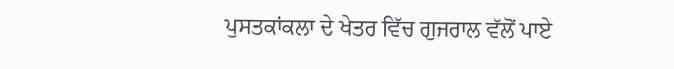ਪੁਸਤਕਾਂਕਲਾ ਦੇ ਖੇਤਰ ਵਿੱਚ ਗੁਜਰਾਲ ਵੱਲੋਂ ਪਾਏ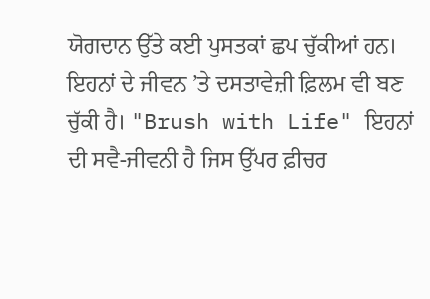ਯੋਗਦਾਨ ਉੱਤੇ ਕਈ ਪੁਸਤਕਾਂ ਛਪ ਚੁੱਕੀਆਂ ਹਨ। ਇਹਨਾਂ ਦੇ ਜੀਵਨ ’ਤੇ ਦਸਤਾਵੇਜ਼ੀ ਫ਼ਿਲਮ ਵੀ ਬਣ ਚੁੱਕੀ ਹੈ। "Brush with Life" ਇਹਨਾਂ ਦੀ ਸਵੈ-ਜੀਵਨੀ ਹੈ ਜਿਸ ਉੱਪਰ ਫ਼ੀਚਰ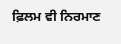ਫ਼ਿਲਮ ਵੀ ਨਿਰਮਾਣ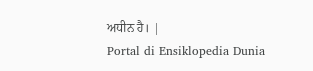ਅਧੀਨ ਹੈ। |
Portal di Ensiklopedia Dunia